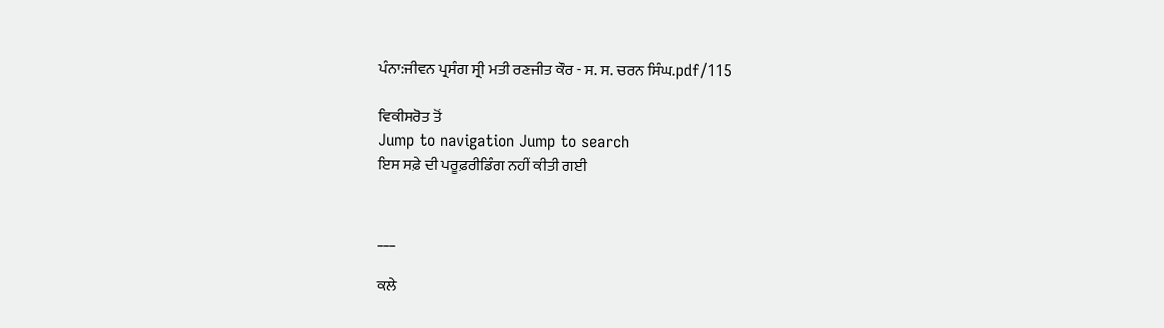ਪੰਨਾ:ਜੀਵਨ ਪ੍ਰਸੰਗ ਸ੍ਰੀ ਮਤੀ ਰਣਜੀਤ ਕੌਰ - ਸ. ਸ. ਚਰਨ ਸਿੰਘ.pdf/115

ਵਿਕੀਸਰੋਤ ਤੋਂ
Jump to navigation Jump to search
ਇਸ ਸਫ਼ੇ ਦੀ ਪਰੂਫ਼ਰੀਡਿੰਗ ਨਹੀਂ ਕੀਤੀ ਗਈ


___

ਕਲੇ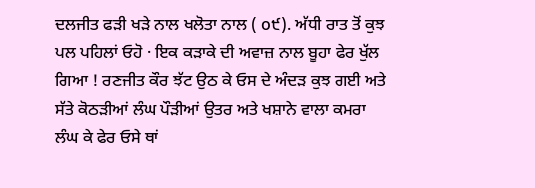ਦਲਜੀਤ ਫੜੀ ਖੜੇ ਨਾਲ ਖਲੋਤਾ ਨਾਲ ( o੯). ਅੱਧੀ ਰਾਤ ਤੋਂ ਕੁਝ ਪਲ ਪਹਿਲਾਂ ਓਹੋ · ਇਕ ਕੜਾਕੇ ਦੀ ਅਵਾਜ਼ ਨਾਲ ਬੂਹਾ ਫੇਰ ਖੁੱਲ ਗਿਆ ! ਰਣਜੀਤ ਕੌਰ ਝੱਟ ਉਠ ਕੇ ਓਸ ਦੇ ਅੰਦੜ ਕੁਝ ਗਈ ਅਤੇ ਸੱਤੇ ਕੋਠੜੀਆਂ ਲੰਘ ਪੌੜੀਆਂ ਉਤਰ ਅਤੇ ਖਸ਼ਾਨੇ ਵਾਲਾ ਕਮਰਾ ਲੰਘ ਕੇ ਫੇਰ ਓਸੇ ਥਾਂ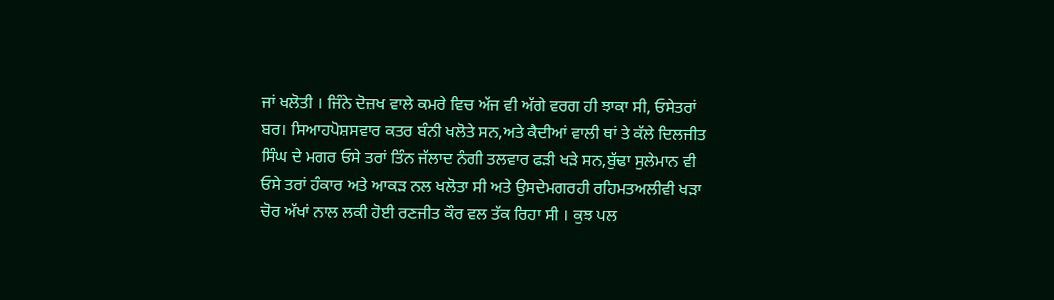ਜਾਂ ਖਲੋਤੀ । ਜਿੰਨੇ ਦੋਜ਼ਖ ਵਾਲੇ ਕਮਰੇ ਵਿਚ ਅੱਜ ਵੀ ਅੱਗੇ ਵਰਗ ਹੀ ਝਾਕਾ ਸੀ, ਓਸੇਤਰਾਂ ਬਰ। ਸਿਆਹਪੋਸ਼ਸਵਾਰ ਕਤਰ ਬੰਨੀ ਖਲੋਤੇ ਸਨ,ਅਤੇ ਕੈਦੀਆਂ ਵਾਲੀ ਥਾਂ ਤੇ ਕੱਲੇ ਦਿਲਜੀਤ ਸਿੰਘ ਦੇ ਮਗਰ ਓਸੇ ਤਰਾਂ ਤਿੰਨ ਜੱਲਾਦ ਨੰਗੀ ਤਲਵਾਰ ਫੜੀ ਖੜੇ ਸਨ,ਬੁੱਢਾ ਸੁਲੇਮਾਨ ਵੀ ਓਸੇ ਤਰਾਂ ਹੰਕਾਰ ਅਤੇ ਆਕੜ ਨਲ ਖਲੋਤਾ ਸੀ ਅਤੇ ਉਸਦੇਮਗਰਹੀ ਰਹਿਮਤਅਲੀਵੀ ਖੜਾ ਚੋਰ ਅੱਖਾਂ ਨਾਲ ਲਕੀ ਹੋਈ ਰਣਜੀਤ ਕੌਰ ਵਲ ਤੱਕ ਰਿਹਾ ਸੀ । ਕੁਝ ਪਲ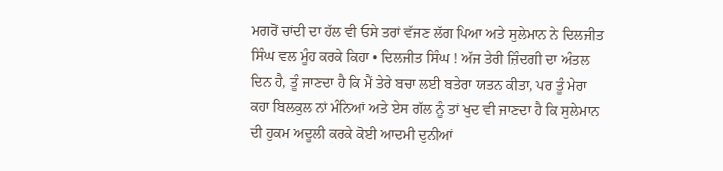ਮਗਰੋਂ ਚਾਂਦੀ ਦਾ ਹੱਲ ਵੀ ਓਸੇ ਤਰਾਂ ਵੱਜਣ ਲੱਗ ਪਿਆ ਅਤੇ ਸੁਲੇਮਾਨ ਨੇ ਦਿਲਜੀਤ ਸਿੰਘ ਵਲ ਮੂੰਹ ਕਰਕੇ ਕਿਹਾ • ਦਿਲਜੀਤ ਸਿੰਘ ! ਅੱਜ ਤੇਰੀ ਜ਼ਿੰਦਗੀ ਦਾ ਅੰਤਲ ਦਿਨ ਹੈ, ਤੂੰ ਜਾਣਦਾ ਹੈ ਕਿ ਮੈਂ ਤੇਰੇ ਬਚਾ ਲਈ ਬਤੇਰਾ ਯਤਨ ਕੀਤਾ, ਪਰ ਤੂੰ ਮੇਰਾ ਕਹਾ ਬਿਲਕੁਲ ਨਾਂ ਮੰਨਿਆਂ ਅਤੇ ਏਸ ਗੱਲ ਨੂੰ ਤਾਂ ਖੁਦ ਵੀ ਜਾਣਦਾ ਹੈ ਕਿ ਸੁਲੇਮਾਨ ਦੀ ਹੁਕਮ ਅਦੂਲੀ ਕਰਕੇ ਕੋਈ ਆਦਮੀ ਦੁਨੀਆਂ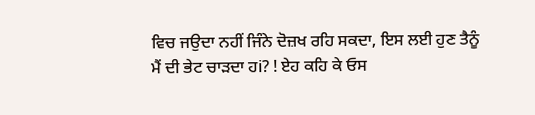ਵਿਚ ਜਉਦਾ ਨਹੀਂ ਜਿੰਨੇ ਦੋਜ਼ਖ ਰਹਿ ਸਕਦਾ, ਇਸ ਲਈ ਹੁਣ ਤੈਨੂੰ ਮੈਂ ਦੀ ਭੇਟ ਚਾੜਦਾ ਹi? ! ਏਹ ਕਹਿ ਕੇ ਓਸ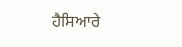ਹੈਸਿਆਰੇ